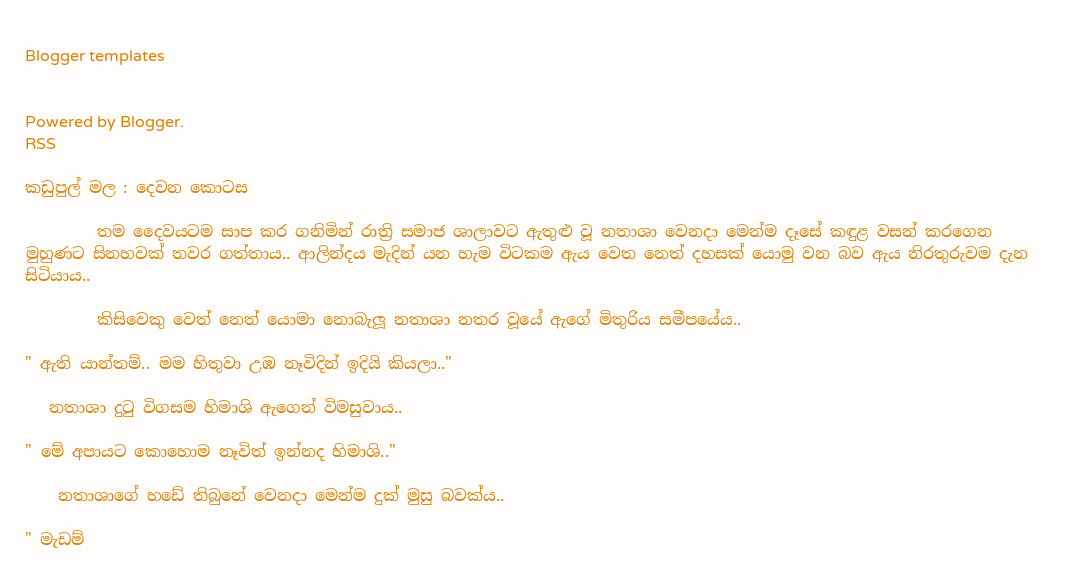Blogger templates


Powered by Blogger.
RSS

කඩුපුල් මල : දෙවන කොටස

         තම දෛවයටම සාප කර ගනිමින් රාත්‍රි සමාජ ශාලාවට ඇතුළු වූ නතාශා වෙනදා මෙන්ම දෑසේ කඳුළ වසන් කරගෙන මුහුණට සිනහවක් තවර ගත්තාය.. ආලින්දය මැදින් යන හැම විටකම ඇය වෙත නෙත් දහසක් යොමු වන බව ඇය නිරතුරුවම දැන සිටියාය..

         කිසිවෙකු වෙත් නෙත් යොමා නොබැලූ නතාශා නතර වූයේ ඇගේ මිතුරිය සමීපයේය..

" ඇති යාන්තම්.. මම හිතුවා උඹ නෑවිදින් ඉදියි කියලා.."

   නතාශා දුටු විගසම හිමාශි ඇගෙන් විමසුවාය..

" මේ අපායට කොහොම නෑවිත් ඉන්නද හිමාශි.."

    නතාශාගේ හඩේ තිබුනේ වෙනදා මෙන්ම දුක් මුසු බවක්ය..

" මැඩම්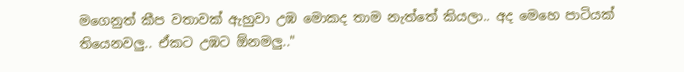මගෙනුත් කීප වතාවක් ඇහුවා උඹ මොකද තාම නැත්තේ කියලා.. අද මෙහෙ පාටියක් තියෙනවලු.. ඒකට උඹට ඕනමලු.."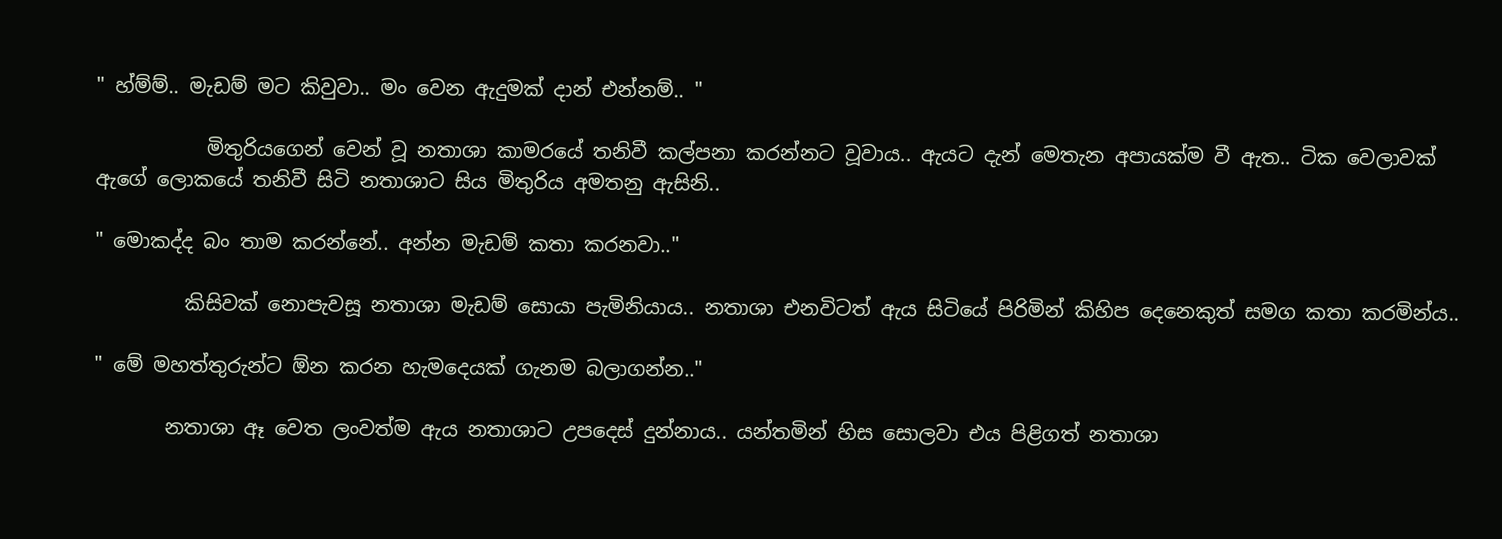" හ්ම්ම්.. මැඩම් මට කිවුවා.. මං වෙන ඇදුමක් දාන් එන්නම්.. "

           මිතුරියගෙන් වෙන් වූ නතාශා කාමරයේ තනිවී කල්පනා කරන්නට වූවාය.. ඇයට දැන් මෙතැන අපායක්ම වී ඇත.. ටික වෙලාවක් ඇගේ ලොකයේ තනිවී සිටි නතාශාට සිය මිතුරිය අමතනු ඇසිනි..

" මොකද්ද බං තාම කරන්නේ.. අන්න මැඩම් කතා කරනවා.."

         කිසිවක් නොපැවසූ නතාශා මැඩම් සොයා පැමිනියාය.. නතාශා එනවිටත් ඇය සිටියේ පිරිමින් කිහිප දෙනෙකුත් සමග කතා කරමින්ය..

" මේ මහත්තුරුන්ට ඕන කරන හැමදෙයක් ගැනම බලාගන්න.."

       නතාශා ඈ වෙත ලංවත්ම ඇය නතාශාට උපදෙස් දුන්නාය.. යන්තමින් හිස සොලවා එය පිළිගත් නතාශා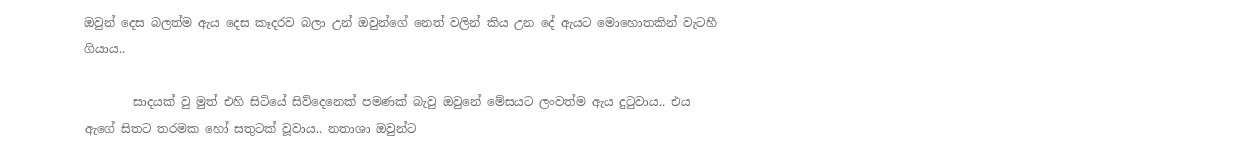ඔවුන් දෙස බලත්ම ඇය දෙස කෑදරව බලා උන් ඔවුන්ගේ නෙත් වලින් කිය උන දේ ඇයට මොහොතකින් වැටහී ගියාය..

        සාදයක් වු මුත් එහි සිටියේ සිව්දෙනෙක් පමණක් බැවු ඔවුනේ මේසයට ලංවත්ම ඇය දුටුවාය.. එය ඇගේ සිතට තරමක හෝ සතුටක් වූවාය.. නතාශා ඔවුන්ට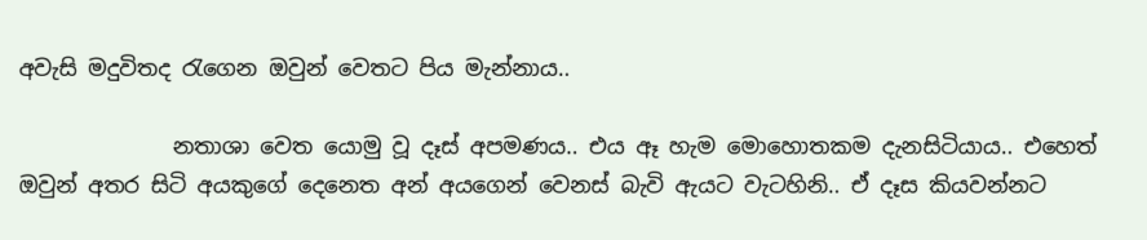අවැසි මදුවිතද රැගෙන ඔවුන් වෙතට පිය මැන්නාය..

              නතාශා වෙත යොමු වූ දෑස් අපමණය.. එය ඈ හැම මොහොතකම දැනසිටියාය.. එහෙත් ඔවුන් අතර සිටි අයකුගේ දෙනෙත අන් අයගෙන් වෙනස් බැවි ඇයට වැටහිනි.. ඒ දෑස කියවන්නට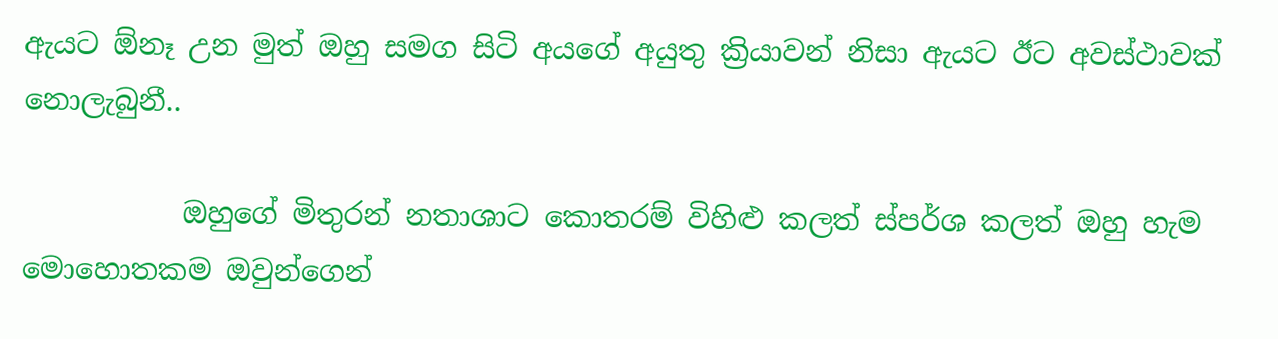ඇයට ඕනෑ උන මුත් ඔහු සමග සිටි අයගේ අයුතු ක්‍රියාවන් නිසා ඇයට ඊට අවස්ථාවක් නොලැබුනී..

           ඔහුගේ මිතුරන් නතාශාට කොතරම් විහිළු කලත් ස්පර්ශ කලත් ඔහු හැම මොහොතකම ඔවුන්ගෙන්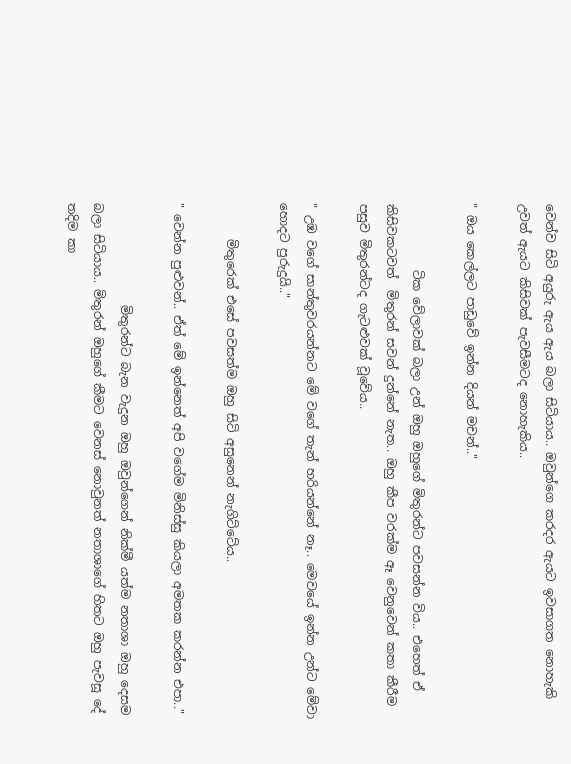වෙන්ව සිටි අයුරු ඇය ඇය බලා සිටියාය.. ඔවුන්ගෙ කරදර ඇයට ඉවසාගත නොහැකි උවත් ඇයට කිසිවක් පැවසීමටද නොහැකිය..

" ඔය කෙල්ලට පාඩුවේ ඉන්න දියන් මචන්.."

           ටික වේලාවක් බලා උන් ඔහු ඔහුගේ මිතුරන්ට පවසන්න විය.. එහෙත් ඒ කිසිවකටවත්  මිතුරන් සවන් දුන්නේ නැත.. ඔහු කීප වරක්ම ඈ වෙනුවෙන් කතා කීරීම පසුව මිතුරන්ටද ගැටළුවක් වූවේය..

" උඹ වගේ සාන්තුවරයන්නට මේ වගේ තැන් හරියන්නේ නෑ.. මෙවයේ ඉන්න උන්ට මේවා හොදට පුරුදුයි.."

      මිතුරෙක් එසේ පවසත්ම ඔහු සිටි අසුනෙන් නැගිට්ටේය..

" වෙන්න පුළුවන්.. ඒත් මේ ඉන්නෙත් අපි වගේම මිනිස්සු කියලා අමතක කරන්න එපා.."

                 මිතුරන්ට බැන වැදුන ඔහු ඔවුන්ගෙන් නික්මී යත්ම නතාශා ඔහු දෙසම බලා සිටියාය.. මිතුරන් ඔහුගේ කීමට වෙනස් නොවුනත් නතාශාගේ හිතට ඔහු පැවසූ දේ තදිම කා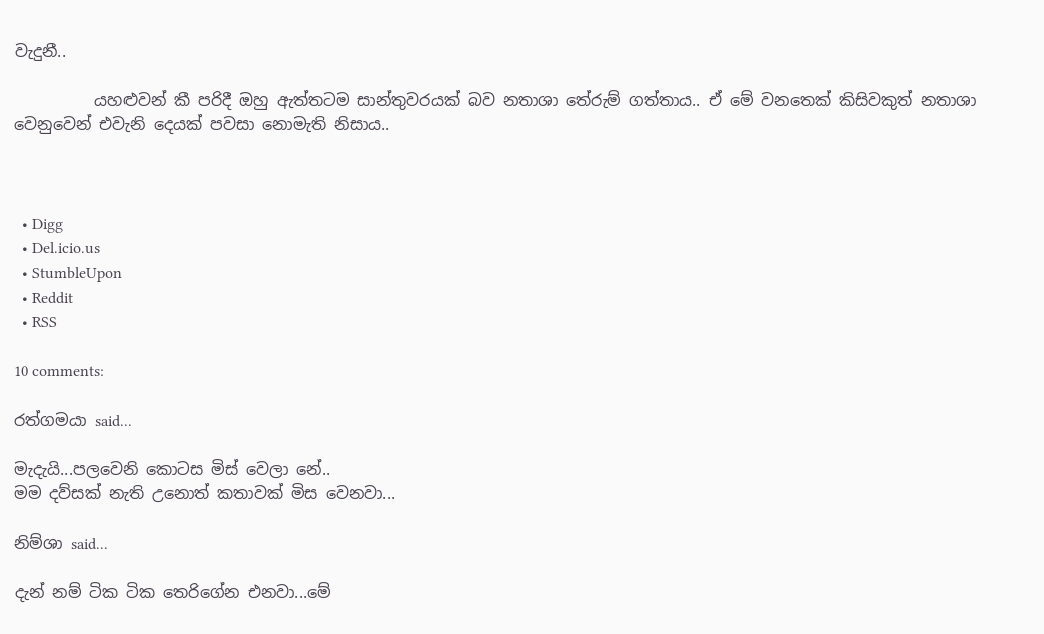වැදුනී..

          යහළුවන් කී පරිදී ඔහු ඇත්තටම සාන්තුවරයක් බව නතාශා තේරුම් ගත්තාය.. ඒ මේ වනතෙක් කිසිවකුත් නතාශා වෙනුවෙන් එවැනි දෙයක් පවසා නොමැති නිසාය..



  • Digg
  • Del.icio.us
  • StumbleUpon
  • Reddit
  • RSS

10 comments:

රත්ගමයා said...

මැදැයි...පලවෙනි කොටස මිස් වෙලා නේ..
මම දව්සක් නැති උනොත් කතාවක් මිස වෙනවා...

නිම්ශා said...

දැන් නම් ටික ටික තෙරිගේන එනවා...මේ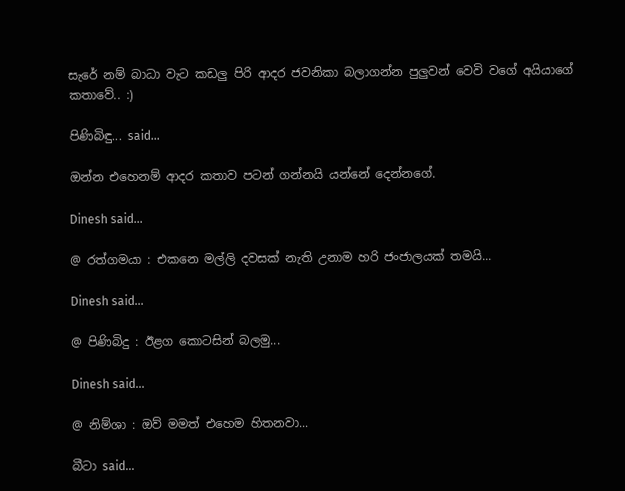සැරේ නම් බාධා වැට කඩලු පිරි ආදර ජවනිකා බලාගන්න පුලුවන් වෙවි වගේ අයියාගේ කතාවේ.. :)

පිණිබිඳු... said...

ඔන්න එහෙනම් ආදර කතාව පටන් ගන්නයි යන්නේ දෙන්නගේ.

Dinesh said...

@ රත්ගමයා : එකනෙ මල්ලි දවසක් නැති උනාම හරි ජංජාලයක් තමයි...

Dinesh said...

@ පිණිබිදු : ඊළග කොටසින් බලමු...

Dinesh said...

@ නිම්ශා : ඔව් මමත් එහෙම හිතනවා...

බීටා said...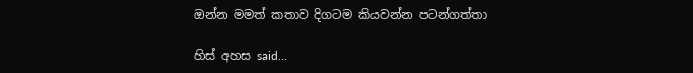ඔන්න මමත් කතාව දිගටම කියවන්න පටන්ගත්තා

හිස් අහස said...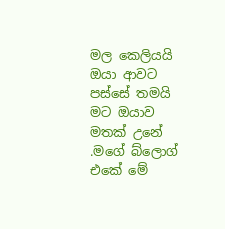මල කෙලියයි ඔයා ආවට පස්සේ තමයි මට ඔයාව මතක් උනේ .මගේ බ්ලොග් එකේ මේ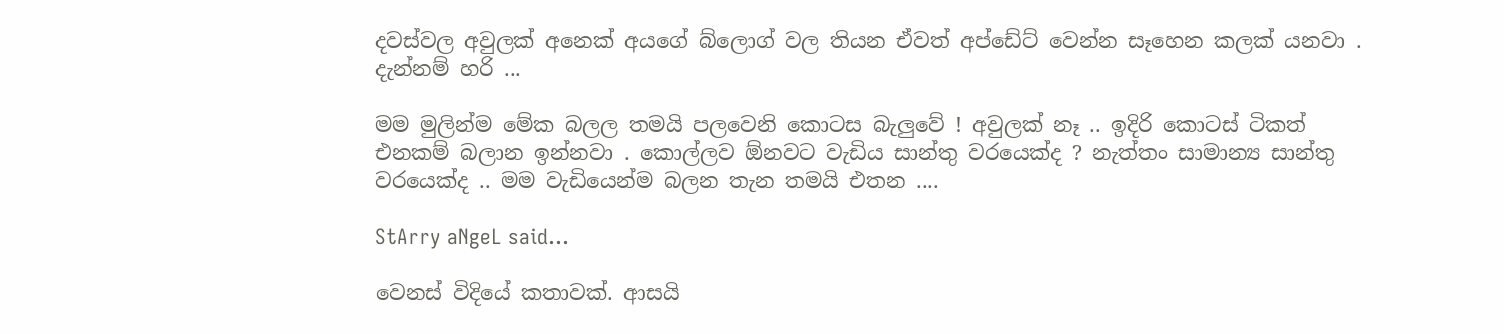දවස්වල අවුලක් අනෙක් අයගේ බ්ලොග් වල තියන ඒවත් අප්ඩේට් වෙන්න සෑහෙන කලක් යනවා . දැන්නම් හරි ...

මම මුලින්ම මේක බලල තමයි පලවෙනි කොටස බැලුවේ ! අවුලක් නෑ .. ඉදිරි කොටස් ටිකත් එනකම් බලාන ඉන්නවා . කොල්ලව ඕනවට වැඩිය සාන්තු වරයෙක්ද ? නැත්තං සාමාන්‍ය සාන්තු වරයෙක්ද .. මම වැඩියෙන්ම බලන තැන තමයි එතන ....

StArry aNgeL said...

වෙනස් විදියේ කතාවක්. ආසයි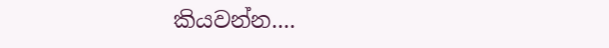කියවන්න....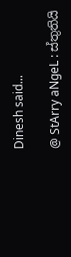Dinesh said...

@ StArry aNgeL : ස්තුතියි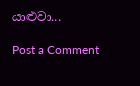යාළුවා...

Post a Comment